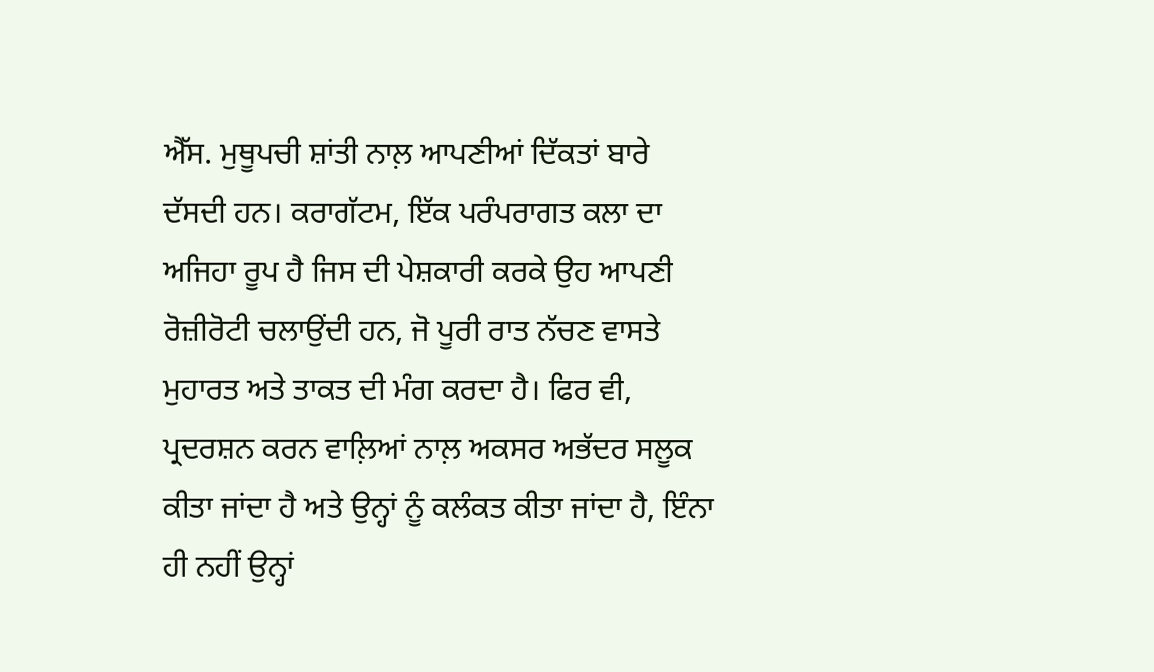ਐੱਸ. ਮੁਥੂਪਚੀ ਸ਼ਾਂਤੀ ਨਾਲ਼ ਆਪਣੀਆਂ ਦਿੱਕਤਾਂ ਬਾਰੇ ਦੱਸਦੀ ਹਨ। ਕਰਾਗੱਟਮ, ਇੱਕ ਪਰੰਪਰਾਗਤ ਕਲਾ ਦਾ ਅਜਿਹਾ ਰੂਪ ਹੈ ਜਿਸ ਦੀ ਪੇਸ਼ਕਾਰੀ ਕਰਕੇ ਉਹ ਆਪਣੀ ਰੋਜ਼ੀਰੋਟੀ ਚਲਾਉਂਦੀ ਹਨ, ਜੋ ਪੂਰੀ ਰਾਤ ਨੱਚਣ ਵਾਸਤੇ ਮੁਹਾਰਤ ਅਤੇ ਤਾਕਤ ਦੀ ਮੰਗ ਕਰਦਾ ਹੈ। ਫਿਰ ਵੀ, ਪ੍ਰਦਰਸ਼ਨ ਕਰਨ ਵਾਲ਼ਿਆਂ ਨਾਲ਼ ਅਕਸਰ ਅਭੱਦਰ ਸਲੂਕ ਕੀਤਾ ਜਾਂਦਾ ਹੈ ਅਤੇ ਉਨ੍ਹਾਂ ਨੂੰ ਕਲੰਕਤ ਕੀਤਾ ਜਾਂਦਾ ਹੈ, ਇੰਨਾ ਹੀ ਨਹੀਂ ਉਨ੍ਹਾਂ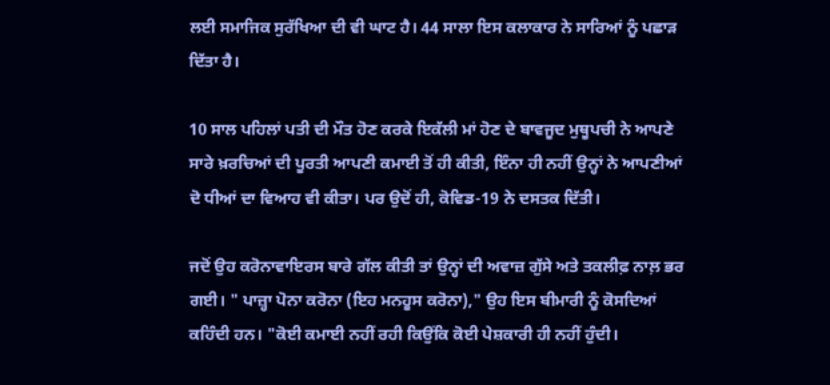ਲਈ ਸਮਾਜਿਕ ਸੁਰੱਖਿਆ ਦੀ ਵੀ ਘਾਟ ਹੈ। 44 ਸਾਲਾ ਇਸ ਕਲਾਕਾਰ ਨੇ ਸਾਰਿਆਂ ਨੂੰ ਪਛਾੜ ਦਿੱਤਾ ਹੈ।

10 ਸਾਲ ਪਹਿਲਾਂ ਪਤੀ ਦੀ ਮੌਤ ਹੋਣ ਕਰਕੇ ਇਕੱਲੀ ਮਾਂ ਹੋਣ ਦੇ ਬਾਵਜੂਦ ਮੁਥੂਪਚੀ ਨੇ ਆਪਣੇ ਸਾਰੇ ਖ਼ਰਚਿਆਂ ਦੀ ਪੂਰਤੀ ਆਪਣੀ ਕਮਾਈ ਤੋਂ ਹੀ ਕੀਤੀ, ਇੰਨਾ ਹੀ ਨਹੀਂ ਉਨ੍ਹਾਂ ਨੇ ਆਪਣੀਆਂ ਦੋ ਧੀਆਂ ਦਾ ਵਿਆਹ ਵੀ ਕੀਤਾ। ਪਰ ਉਦੋਂ ਹੀ, ਕੋਵਿਡ-19 ਨੇ ਦਸਤਕ ਦਿੱਤੀ।

ਜਦੋਂ ਉਹ ਕਰੋਨਾਵਾਇਰਸ ਬਾਰੇ ਗੱਲ ਕੀਤੀ ਤਾਂ ਉਨ੍ਹਾਂ ਦੀ ਅਵਾਜ਼ ਗੁੱਸੇ ਅਤੇ ਤਕਲੀਫ਼ ਨਾਲ਼ ਭਰ ਗਈ। " ਪਾਜ਼੍ਹਾ ਪੋਨਾ ਕਰੋਨਾ (ਇਹ ਮਨਹੂਸ ਕਰੋਨਾ)," ਉਹ ਇਸ ਬੀਮਾਰੀ ਨੂੰ ਕੋਸਦਿਆਂ ਕਹਿੰਦੀ ਹਨ। "ਕੋਈ ਕਮਾਈ ਨਹੀਂ ਰਹੀ ਕਿਉਂਕਿ ਕੋਈ ਪੇਸ਼ਕਾਰੀ ਹੀ ਨਹੀਂ ਹੁੰਦੀ।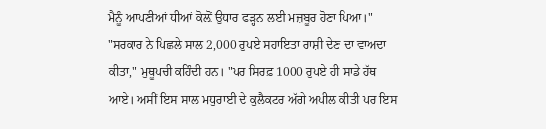ਮੈਨੂੰ ਆਪਣੀਆਂ ਧੀਆਂ ਕੋਲ਼ੋਂ ਉਧਾਰ ਫੜ੍ਹਨ ਲਈ ਮਜ਼ਬੂਰ ਹੋਣਾ ਪਿਆ।" "ਸਰਕਾਰ ਨੇ ਪਿਛਲੇ ਸਾਲ 2,000 ਰੁਪਏ ਸਹਾਇਤਾ ਰਾਸ਼ੀ ਦੇਣ ਦਾ ਵਾਅਦਾ ਕੀਤਾ," ਮੁਥੂਪਚੀ ਕਹਿੰਦੀ ਹਨ। "ਪਰ ਸਿਰਫ਼ 1000 ਰੁਪਏ ਹੀ ਸਾਡੇ ਹੱਥ ਆਏ। ਅਸੀਂ ਇਸ ਸਾਲ ਮਧੁਰਾਈ ਦੇ ਕੁਲੈਕਟਰ ਅੱਗੇ ਅਪੀਲ ਕੀਤੀ ਪਰ ਇਸ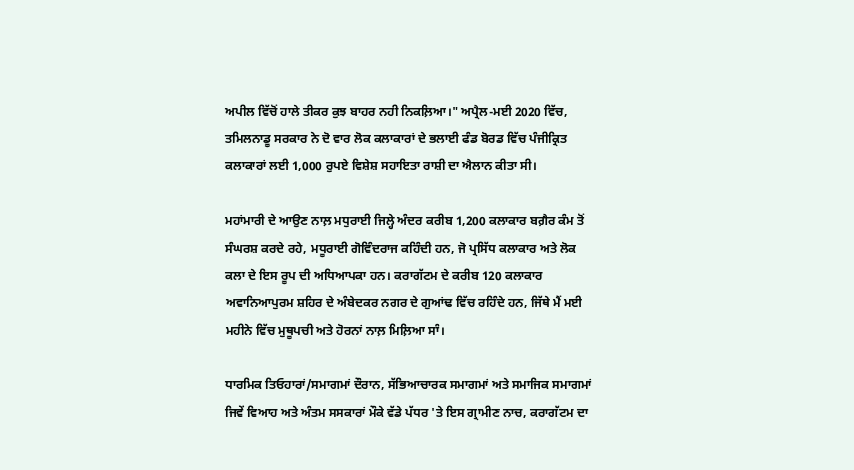ਅਪੀਲ ਵਿੱਚੋਂ ਹਾਲੇ ਤੀਕਰ ਕੁਝ ਬਾਹਰ ਨਹੀ ਨਿਕਲ਼ਿਆ।" ਅਪ੍ਰੈਲ-ਮਈ 2020 ਵਿੱਚ, ਤਮਿਲਨਾਡੂ ਸਰਕਾਰ ਨੇ ਦੋ ਵਾਰ ਲੋਕ ਕਲਾਕਾਰਾਂ ਦੇ ਭਲਾਈ ਫੰਡ ਬੋਰਡ ਵਿੱਚ ਪੰਜੀਕ੍ਰਿਤ ਕਲਾਕਾਰਾਂ ਲਈ 1,000 ਰੁਪਏ ਵਿਸ਼ੇਸ਼ ਸਹਾਇਤਾ ਰਾਸ਼ੀ ਦਾ ਐਲਾਨ ਕੀਤਾ ਸੀ।

ਮਹਾਂਮਾਰੀ ਦੇ ਆਉਣ ਨਾਲ਼ ਮਧੁਰਾਈ ਜਿਲ੍ਹੇ ਅੰਦਰ ਕਰੀਬ 1,200 ਕਲਾਕਾਰ ਬਗ਼ੈਰ ਕੰਮ ਤੋਂ ਸੰਘਰਸ਼ ਕਰਦੇ ਰਹੇ, ਮਧੂਰਾਈ ਗੋਵਿੰਦਰਾਜ ਕਹਿੰਦੀ ਹਨ, ਜੋ ਪ੍ਰਸਿੱਧ ਕਲਾਕਾਰ ਅਤੇ ਲੋਕ ਕਲਾ ਦੇ ਇਸ ਰੂਪ ਦੀ ਅਧਿਆਪਕਾ ਹਨ। ਕਰਾਗੱਟਮ ਦੇ ਕਰੀਬ 120 ਕਲਾਕਾਰ ਅਵਾਨਿਆਪੁਰਮ ਸ਼ਹਿਰ ਦੇ ਅੰਬੇਦਕਰ ਨਗਰ ਦੇ ਗੁਆਂਢ ਵਿੱਚ ਰਹਿੰਦੇ ਹਨ, ਜਿੱਥੇ ਮੈਂ ਮਈ ਮਹੀਨੇ ਵਿੱਚ ਮੁਥੂਪਚੀ ਅਤੇ ਹੋਰਨਾਂ ਨਾਲ਼ ਮਿਲ਼ਿਆ ਸਾੰ।

ਧਾਰਮਿਕ ਤਿਓਹਾਰਾਂ/ਸਮਾਗਮਾਂ ਦੌਰਾਨ, ਸੱਭਿਆਚਾਰਕ ਸਮਾਗਮਾਂ ਅਤੇ ਸਮਾਜਿਕ ਸਮਾਗਮਾਂ ਜਿਵੇਂ ਵਿਆਹ ਅਤੇ ਅੰਤਮ ਸਸਕਾਰਾਂ ਮੌਕੇ ਵੱਡੇ ਪੱਧਰ 'ਤੇ ਇਸ ਗ੍ਰਾਮੀਣ ਨਾਚ, ਕਰਾਗੱਟਮ ਦਾ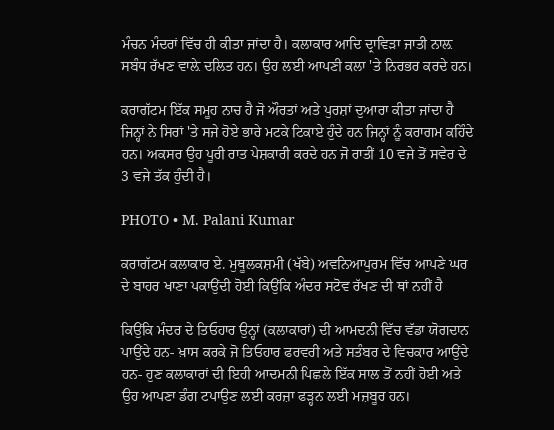ਮੰਚਨ ਮੰਦਰਾਂ ਵਿੱਚ ਹੀ ਕੀਤਾ ਜਾਂਦਾ ਹੈ। ਕਲਾਕਾਰ ਆਦਿ ਦ੍ਰਾਵਿੜਾ ਜਾਤੀ ਨਾਲ਼ ਸਬੰਧ ਰੱਖਣ ਵਾਲ਼ੇ ਦਲਿਤ ਹਨ। ਉਹ ਲਈ ਆਪਣੀ ਕਲਾ 'ਤੇ ਨਿਰਭਰ ਕਰਦੇ ਹਨ।

ਕਰਾਗੱਟਮ ਇੱਕ ਸਮੂਹ ਨਾਚ ਹੈ ਜੋ ਔਰਤਾਂ ਅਤੇ ਪੁਰਸ਼ਾਂ ਦੁਆਰਾ ਕੀਤਾ ਜਾਂਦਾ ਹੈ ਜਿਨ੍ਹਾਂ ਨੇ ਸਿਰਾਂ 'ਤੇ ਸਜੇ ਹੋਏ ਭਾਰੇ ਮਟਕੇ ਟਿਕਾਏ ਹੁੰਦੇ ਹਨ ਜਿਨ੍ਹਾਂ ਨੂੰ ਕਰਾਗਮ ਕਹਿੰਦੇ ਹਨ। ਅਕਸਰ ਉਹ ਪੂਰੀ ਰਾਤ ਪੇਸ਼ਕਾਰੀ ਕਰਦੇ ਹਨ ਜੋ ਰਾਤੀਂ 10 ਵਜੇ ਤੋਂ ਸਵੇਰ ਦੇ 3 ਵਜੇ ਤੱਕ ਹੁੰਦੀ ਹੈ।

PHOTO • M. Palani Kumar

ਕਰਾਗੱਟਮ ਕਲਾਕਾਰ ਏ. ਮੁਥੂਲਕਸ਼ਮੀ (ਖੱਬੇ) ਅਵਨਿਆਪੁਰਮ ਵਿੱਚ ਆਪਣੇ ਘਰ ਦੇ ਬਾਹਰ ਖਾਣਾ ਪਕਾਉਂਦੀ ਹੋਈ ਕਿਉਂਕਿ ਅੰਦਰ ਸਟੋਵ ਰੱਖਣ ਦੀ ਥਾਂ ਨਹੀਂ ਹੈ

ਕਿਉਂਕਿ ਮੰਦਰ ਦੇ ਤਿਓਹਾਰ ਉਨ੍ਹਾਂ (ਕਲਾਕਾਰਾਂ) ਦੀ ਆਮਦਨੀ ਵਿੱਚ ਵੱਡਾ ਯੋਗਦਾਨ ਪਾਉਂਦੇ ਹਨ- ਖ਼ਾਸ ਕਰਕੇ ਜੋ ਤਿਓਹਾਰ ਫਰਵਰੀ ਅਤੇ ਸਤੰਬਰ ਦੇ ਵਿਚਕਾਰ ਆਉਂਦੇ ਹਨ- ਹੁਣ ਕਲਾਕਾਰਾਂ ਦੀ ਇਹੀ ਆਦਮਨੀ ਪਿਛਲੇ ਇੱਕ ਸਾਲ ਤੋਂ ਨਹੀਂ ਹੋਈ ਅਤੇ ਉਹ ਆਪਣਾ ਡੰਗ ਟਪਾਉਣ ਲਈ ਕਰਜ਼ਾ ਫੜ੍ਹਨ ਲਈ ਮਜ਼ਬੂਰ ਹਨ।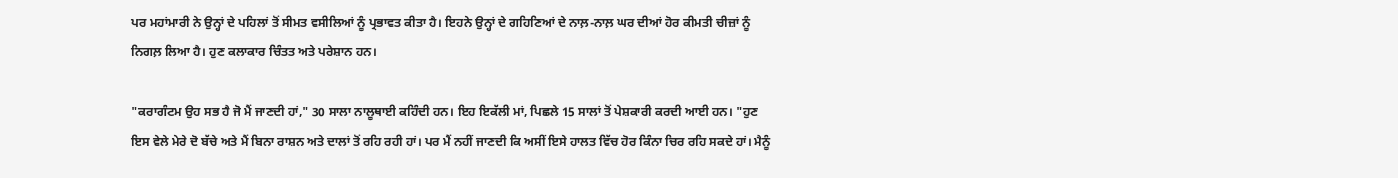ਪਰ ਮਹਾਂਮਾਰੀ ਨੇ ਉਨ੍ਹਾਂ ਦੇ ਪਹਿਲਾਂ ਤੋਂ ਸੀਮਤ ਵਸੀਲਿਆਂ ਨੂੰ ਪ੍ਰਭਾਵਤ ਕੀਤਾ ਹੈ। ਇਹਨੇ ਉਨ੍ਹਾਂ ਦੇ ਗਹਿਣਿਆਂ ਦੇ ਨਾਲ਼-ਨਾਲ਼ ਘਰ ਦੀਆਂ ਹੋਰ ਕੀਮਤੀ ਚੀਜ਼ਾਂ ਨੂੰ ਨਿਗਲ਼ ਲਿਆ ਹੈ। ਹੁਣ ਕਲਾਕਾਰ ਚਿੰਤਤ ਅਤੇ ਪਰੇਸ਼ਾਨ ਹਨ।

"ਕਰਾਗੰਟਮ ਉਹ ਸਭ ਹੈ ਜੋ ਮੈਂ ਜਾਣਦੀ ਹਾਂ," 30 ਸਾਲਾ ਨਾਲੂਥਾਈ ਕਹਿੰਦੀ ਹਨ। ਇਹ ਇਕੱਲੀ ਮਾਂ, ਪਿਛਲੇ 15 ਸਾਲਾਂ ਤੋਂ ਪੇਸ਼ਕਾਰੀ ਕਰਦੀ ਆਈ ਹਨ। "ਹੁਣ ਇਸ ਵੇਲੇ ਮੇਰੇ ਦੋ ਬੱਚੇ ਅਤੇ ਮੈਂ ਬਿਨਾ ਰਾਸ਼ਨ ਅਤੇ ਦਾਲਾਂ ਤੋਂ ਰਹਿ ਰਹੀ ਹਾਂ। ਪਰ ਮੈਂ ਨਹੀਂ ਜਾਣਦੀ ਕਿ ਅਸੀਂ ਇਸੇ ਹਾਲਤ ਵਿੱਚ ਹੋਰ ਕਿੰਨਾ ਚਿਰ ਰਹਿ ਸਕਦੇ ਹਾਂ। ਮੈਨੂੰ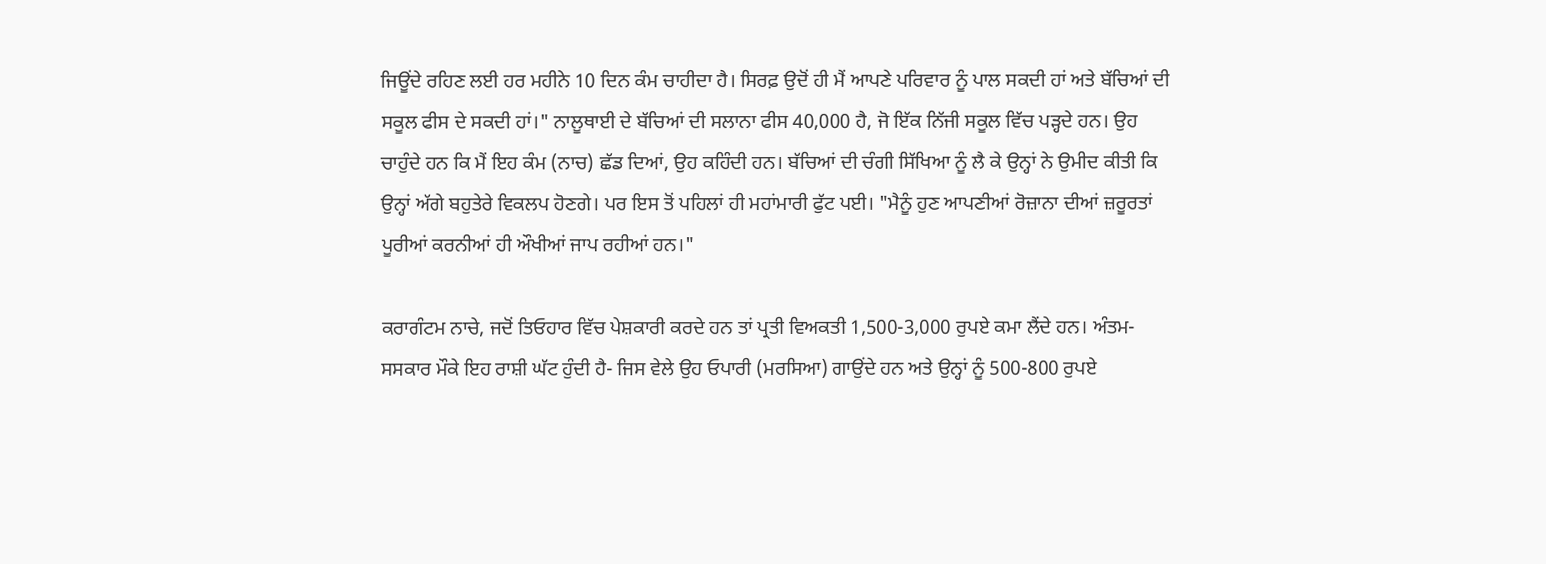ਜਿਊਂਦੇ ਰਹਿਣ ਲਈ ਹਰ ਮਹੀਨੇ 10 ਦਿਨ ਕੰਮ ਚਾਹੀਦਾ ਹੈ। ਸਿਰਫ਼ ਉਦੋਂ ਹੀ ਮੈਂ ਆਪਣੇ ਪਰਿਵਾਰ ਨੂੰ ਪਾਲ ਸਕਦੀ ਹਾਂ ਅਤੇ ਬੱਚਿਆਂ ਦੀ ਸਕੂਲ ਫੀਸ ਦੇ ਸਕਦੀ ਹਾਂ।" ਨਾਲੂਥਾਈ ਦੇ ਬੱਚਿਆਂ ਦੀ ਸਲਾਨਾ ਫੀਸ 40,000 ਹੈ, ਜੋ ਇੱਕ ਨਿੱਜੀ ਸਕੂਲ ਵਿੱਚ ਪੜ੍ਹਦੇ ਹਨ। ਉਹ ਚਾਹੁੰਦੇ ਹਨ ਕਿ ਮੈਂ ਇਹ ਕੰਮ (ਨਾਚ) ਛੱਡ ਦਿਆਂ, ਉਹ ਕਹਿੰਦੀ ਹਨ। ਬੱਚਿਆਂ ਦੀ ਚੰਗੀ ਸਿੱਖਿਆ ਨੂੰ ਲੈ ਕੇ ਉਨ੍ਹਾਂ ਨੇ ਉਮੀਦ ਕੀਤੀ ਕਿ ਉਨ੍ਹਾਂ ਅੱਗੇ ਬਹੁਤੇਰੇ ਵਿਕਲਪ ਹੋਣਗੇ। ਪਰ ਇਸ ਤੋਂ ਪਹਿਲਾਂ ਹੀ ਮਹਾਂਮਾਰੀ ਫੁੱਟ ਪਈ। "ਮੈਨੂੰ ਹੁਣ ਆਪਣੀਆਂ ਰੋਜ਼ਾਨਾ ਦੀਆਂ ਜ਼ਰੂਰਤਾਂ ਪੂਰੀਆਂ ਕਰਨੀਆਂ ਹੀ ਔਖੀਆਂ ਜਾਪ ਰਹੀਆਂ ਹਨ।"

ਕਰਾਗੰਟਮ ਨਾਚੇ, ਜਦੋਂ ਤਿਓਹਾਰ ਵਿੱਚ ਪੇਸ਼ਕਾਰੀ ਕਰਦੇ ਹਨ ਤਾਂ ਪ੍ਰਤੀ ਵਿਅਕਤੀ 1,500-3,000 ਰੁਪਏ ਕਮਾ ਲੈਂਦੇ ਹਨ। ਅੰਤਮ-ਸਸਕਾਰ ਮੌਕੇ ਇਹ ਰਾਸ਼ੀ ਘੱਟ ਹੁੰਦੀ ਹੈ- ਜਿਸ ਵੇਲੇ ਉਹ ਓਪਾਰੀ (ਮਰਸਿਆ) ਗਾਉਂਦੇ ਹਨ ਅਤੇ ਉਨ੍ਹਾਂ ਨੂੰ 500-800 ਰੁਪਏ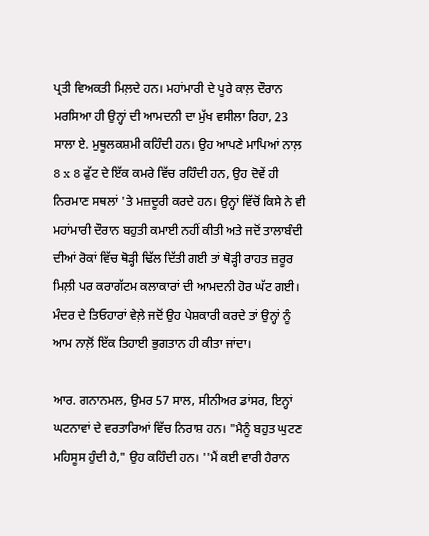ਪ੍ਰਤੀ ਵਿਅਕਤੀ ਮਿਲ਼ਦੇ ਹਨ। ਮਹਾਂਮਾਰੀ ਦੇ ਪੂਰੇ ਕਾਲ਼ ਦੌਰਾਨ ਮਰਸਿਆ ਹੀ ਉਨ੍ਹਾਂ ਦੀ ਆਮਦਨੀ ਦਾ ਮੁੱਖ ਵਸੀਲਾ ਰਿਹਾ, 23 ਸਾਲਾ ਏ. ਮੁਥੂਲਕਸ਼ਮੀ ਕਹਿੰਦੀ ਹਨ। ਉਹ ਆਪਣੇ ਮਾਪਿਆਂ ਨਾਲ਼ 8 x 8 ਫੁੱਟ ਦੇ ਇੱਕ ਕਮਰੇ ਵਿੱਚ ਰਹਿੰਦੀ ਹਨ, ਉਹ ਦੋਵੇਂ ਹੀ ਨਿਰਮਾਣ ਸਥਲਾਂ 'ਤੇ ਮਜ਼ਦੂਰੀ ਕਰਦੇ ਹਨ। ਉਨ੍ਹਾਂ ਵਿੱਚੋਂ ਕਿਸੇ ਨੇ ਵੀ ਮਹਾਂਮਾਰੀ ਦੌਰਾਨ ਬਹੁਤੀ ਕਮਾਈ ਨਹੀਂ ਕੀਤੀ ਅਤੇ ਜਦੋਂ ਤਾਲਾਬੰਦੀ ਦੀਆਂ ਰੋਕਾਂ ਵਿੱਚ ਥੋੜ੍ਹੀ ਢਿੱਲ ਦਿੱਤੀ ਗਈ ਤਾਂ ਥੋੜ੍ਹੀ ਰਾਹਤ ਜ਼ਰੂਰ ਮਿਲ਼ੀ ਪਰ ਕਰਾਗੱਟਮ ਕਲਾਕਾਰਾਂ ਦੀ ਆਮਦਨੀ ਹੋਰ ਘੱਟ ਗਈ। ਮੰਦਰ ਦੇ ਤਿਓਹਾਰਾਂ ਵੇਲ਼ੇ ਜਦੋਂ ਉਹ ਪੇਸ਼ਕਾਰੀ ਕਰਦੇ ਤਾਂ ਉਨ੍ਹਾਂ ਨੂੰ ਆਮ ਨਾਲ਼ੋਂ ਇੱਕ ਤਿਹਾਈ ਭੁਗਤਾਨ ਹੀ ਕੀਤਾ ਜਾਂਦਾ।

ਆਰ. ਗਨਾਨਮਲ, ਉਮਰ 57 ਸਾਲ, ਸੀਨੀਅਰ ਡਾਂਸਰ, ਇਨ੍ਹਾਂ ਘਟਨਾਵਾਂ ਦੇ ਵਰਤਾਰਿਆਂ ਵਿੱਚ ਨਿਰਾਸ਼ ਹਨ। "ਮੈਨੂੰ ਬਹੁਤ ਘੁਟਣ ਮਹਿਸੂਸ ਹੁੰਦੀ ਹੈ," ਉਹ ਕਹਿੰਦੀ ਹਨ। ''ਮੈਂ ਕਈ ਵਾਰੀ ਹੈਰਾਨ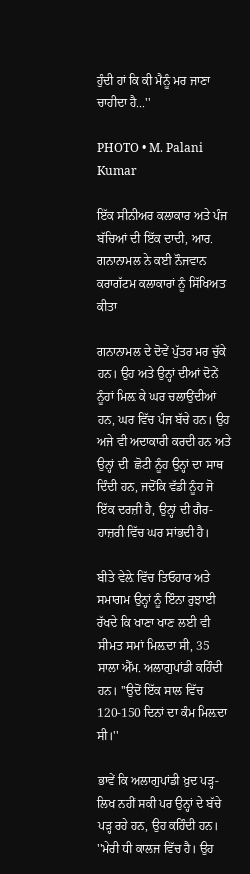ਹੁੰਦੀ ਹਾਂ ਕਿ ਕੀ ਮੈਨੂੰ ਮਰ ਜਾਣਾ ਚਾਹੀਦਾ ਹੈ...''

PHOTO • M. Palani Kumar

ਇੱਕ ਸੀਨੀਅਰ ਕਲਾਕਾਰ ਅਤੇ ਪੰਜ ਬੱਚਿਆਂ ਦੀ ਇੱਕ ਦਾਦੀ, ਆਰ. ਗਨਾਨਾਮਲ ਨੇ ਕਈ ਨੌਜਵਾਨ ਕਰਾਗੱਟਮ ਕਲਾਕਾਰਾਂ ਨੂੰ ਸਿੱਖਿਅਤ ਕੀਤਾ

ਗਨਾਨਾਮਲ ਦੇ ਦੋਵੇਂ ਪੁੱਤਰ ਮਰ ਚੁੱਕੇ ਹਨ। ਉਹ ਅਤੇ ਉਨ੍ਹਾਂ ਦੀਆਂ ਦੋਨੇਂ ਨੂੰਹਾਂ ਮਿਲ਼ ਕੇ ਘਰ ਚਲਾਉਂਦੀਆਂ ਹਨ, ਘਰ ਵਿੱਚ ਪੰਜ ਬੱਚੇ ਹਨ। ਉਹ ਅਜੇ ਵੀ ਅਦਾਕਾਰੀ ਕਰਦੀ ਹਨ ਅਤੇ ਉਨ੍ਹਾਂ ਦੀ  ਛੋਟੀ ਨੂੰਹ ਉਨ੍ਹਾਂ ਦਾ ਸਾਥ ਦਿੰਦੀ ਹਨ, ਜਦੋਂਕਿ ਵੱਡੀ ਨੂੰਹ ਜੋ ਇੱਕ ਦਰਜ਼ੀ ਹੈ, ਉਨ੍ਹਾਂ ਦੀ ਗੈਰ-ਹਾਜ਼ਰੀ ਵਿੱਚ ਘਰ ਸਾਂਭਦੀ ਹੈ।

ਬੀਤੇ ਵੇਲ਼ੇ ਵਿੱਚ ਤਿਓਹਾਰ ਅਤੇ ਸਮਾਗਮ ਉਨ੍ਹਾਂ ਨੂੰ ਇੰਨਾ ਰੁਝਾਈ ਰੱਖਦੇ ਕਿ ਖਾਣਾ ਖਾਣ ਲਈ ਵੀ ਸੀਮਤ ਸਮਾਂ ਮਿਲ਼ਦਾ ਸੀ, 35 ਸਾਲਾ ਐੱਮ. ਅਲਾਗੁਪਾਂਡੀ ਕਹਿੰਦੀ ਹਨ। ''ਉਦੋਂ ਇੱਕ ਸਾਲ ਵਿੱਚ 120-150 ਦਿਨਾਂ ਦਾ ਕੰਮ ਮਿਲ਼ਦਾ ਸੀ।''

ਭਾਵੇਂ ਕਿ ਅਲਾਗੁਪਾਂਡੀ ਖ਼ੁਦ ਪੜ੍ਹ-ਲਿਖ ਨਹੀਂ ਸਕੀ ਪਰ ਉਨ੍ਹਾਂ ਦੇ ਬੱਚੇ ਪੜ੍ਹ ਰਹੇ ਹਨ, ਉਹ ਕਹਿੰਦੀ ਹਨ। ''ਮੇਰੀ ਧੀ ਕਾਲਜ ਵਿੱਚ ਹੈ। ਉਹ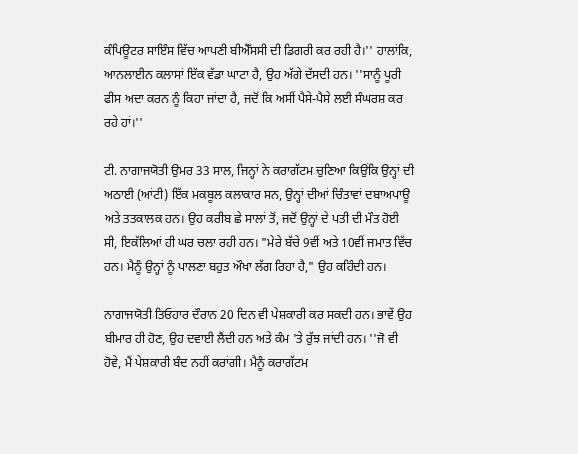ਕੰਪਿਊਟਰ ਸਾਇੰਸ ਵਿੱਚ ਆਪਣੀ ਬੀਐੱਸਸੀ ਦੀ ਡਿਗਰੀ ਕਰ ਰਹੀ ਹੈ।'' ਹਾਲਾਂਕਿ, ਆਨਲਾਈਨ ਕਲਾਸਾਂ ਇੱਕ ਵੱਡਾ ਘਾਟਾ ਹੈ, ਉਹ ਅੱਗੇ ਦੱਸਦੀ ਹਨ। ''ਸਾਨੂੰ ਪੂਰੀ ਫੀਸ ਅਦਾ ਕਰਨ ਨੂੰ ਕਿਹਾ ਜਾਂਦਾ ਹੈ, ਜਦੋਂ ਕਿ ਅਸੀਂ ਪੈਸੇ-ਪੈਸੇ ਲਈ ਸੰਘਰਸ਼ ਕਰ ਰਹੇ ਹਾਂ।''

ਟੀ. ਨਾਗਾਜਯੋਤੀ ਉਮਰ 33 ਸਾਲ, ਜਿਨ੍ਹਾਂ ਨੇ ਕਰਾਗੱਟਮ ਚੁਣਿਆ ਕਿਉਂਕਿ ਉਨ੍ਹਾਂ ਦੀ ਅਠਾਈ (ਆਂਟੀ) ਇੱਕ ਮਕਬੂਲ ਕਲਾਕਾਰ ਸਨ, ਉਨ੍ਹਾਂ ਦੀਆਂ ਚਿੰਤਾਵਾਂ ਦਬਾਅਪਾਊ ਅਤੇ ਤਤਕਾਲਕ ਹਨ। ਉਹ ਕਰੀਬ ਛੇ ਸਾਲਾਂ ਤੋਂ, ਜਦੋਂ ਉਨ੍ਹਾਂ ਦੇ ਪਤੀ ਦੀ ਮੌਤ ਹੋਈ ਸੀ, ਇਕੱਲਿਆਂ ਹੀ ਘਰ ਚਲਾ ਰਹੀ ਹਨ। "ਮੇਰੇ ਬੱਚੇ 9ਵੀਂ ਅਤੇ 10ਵੀਂ ਜਮਾਤ ਵਿੱਚ ਹਨ। ਮੈਨੂੰ ਉਨ੍ਹਾਂ ਨੂੰ ਪਾਲਣਾ ਬਹੁਤ ਔਖਾ ਲੱਗ ਰਿਹਾ ਹੈ," ਉਹ ਕਹਿੰਦੀ ਹਨ।

ਨਾਗਾਜਯੋਤੀ ਤਿਓਹਾਰ ਦੌਰਾਨ 20 ਦਿਨ ਵੀ ਪੇਸ਼ਕਾਰੀ ਕਰ ਸਕਦੀ ਹਨ। ਭਾਵੇਂ ਉਹ ਬੀਮਾਰ ਹੀ ਹੋਣ, ਉਹ ਦਵਾਈ ਲੈਂਦੀ ਹਨ ਅਤੇ ਕੰਮ 'ਤੇ ਰੁੱਝ ਜਾਂਦੀ ਹਨ। ''ਜੋ ਵੀ ਹੋਵੇ, ਮੈਂ ਪੇਸ਼ਕਾਰੀ ਬੰਦ ਨਹੀਂ ਕਰਾਂਗੀ। ਮੈਨੂੰ ਕਰਾਗੱਟਮ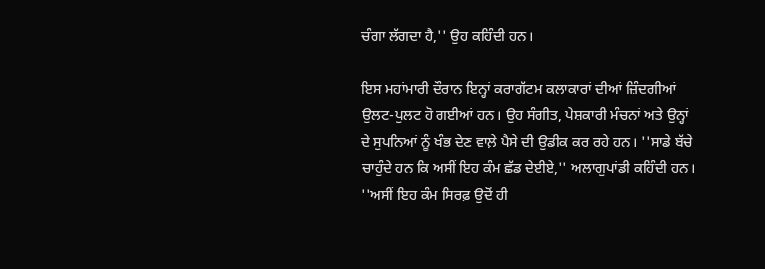ਚੰਗਾ ਲੱਗਦਾ ਹੈ,'' ਉਹ ਕਹਿੰਦੀ ਹਨ।

ਇਸ ਮਹਾਂਮਾਰੀ ਦੌਰਾਨ ਇਨ੍ਹਾਂ ਕਰਾਗੱਟਮ ਕਲਾਕਾਰਾਂ ਦੀਆਂ ਜ਼ਿੰਦਗੀਆਂ ਉਲਟ-ਪੁਲਟ ਹੋ ਗਈਆਂ ਹਨ। ਉਹ ਸੰਗੀਤ, ਪੇਸ਼ਕਾਰੀ ਮੰਚਨਾਂ ਅਤੇ ਉਨ੍ਹਾਂ ਦੇ ਸੁਪਨਿਆਂ ਨੂੰ ਖੰਭ ਦੇਣ ਵਾਲ਼ੇ ਪੈਸੇ ਦੀ ਉਡੀਕ ਕਰ ਰਹੇ ਹਨ। ''ਸਾਡੇ ਬੱਚੇ ਚਾਹੁੰਦੇ ਹਨ ਕਿ ਅਸੀਂ ਇਹ ਕੰਮ ਛੱਡ ਦੇਈਏ,'' ਅਲਾਗੁਪਾਂਡੀ ਕਹਿੰਦੀ ਹਨ। ''ਅਸੀਂ ਇਹ ਕੰਮ ਸਿਰਫ਼ ਉਦੋਂ ਹੀ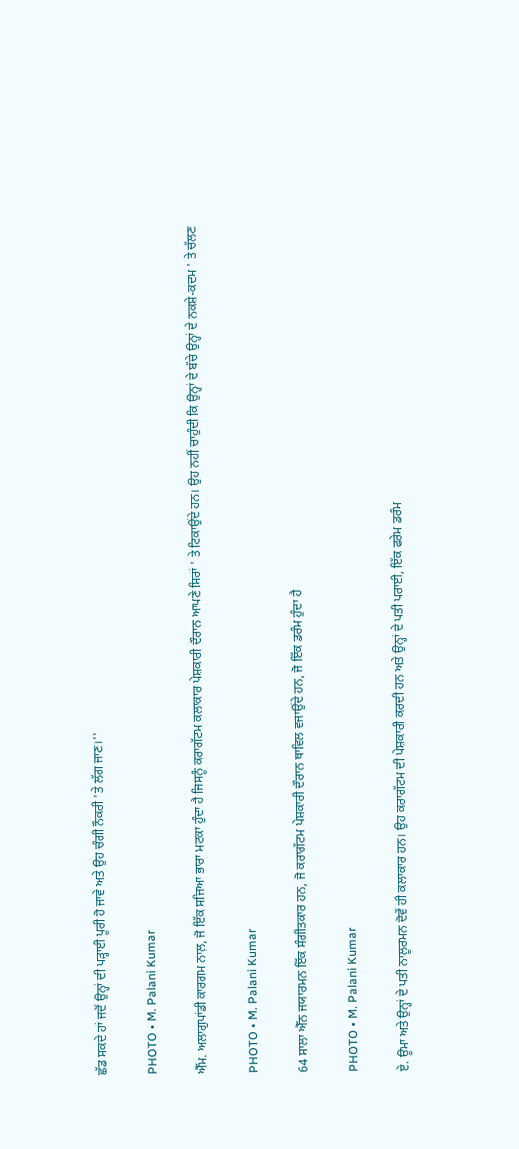ਛੱਡ ਸਕਦੇ ਹਾਂ ਜਦੋਂ ਉਨ੍ਹਾਂ ਦੀ ਪੜ੍ਹਾਈ ਪੂਰੀ ਹੋ ਜਾਵੇ ਅਤੇ ਉਹ ਚੰਗੀ ਨੌਕਰੀ 'ਤੇ ਲੱਗ ਜਾਣ।''

PHOTO • M. Palani Kumar

ਐੱਮ. ਅਲਾਗੁਪਾਂਡੀ ਕਾਰਗਮ ਨਾਲ਼, ਜੋ ਇੱਕ ਸਜਿਆ ਭਾਰਾ ਮਟਕਾ ਹੁੰਦਾ ਹੈ ਜਿਸਨੂੰ ਕਰਾਗੱਟਮ ਕਲਾਕਾਰ ਪੇਸ਼ਕਾਰੀ ਦੌਰਾਨ ਆਪਣੇ ਸਿਰਾਂ ' ਤੇ ਟਿਕਾਉਂਦੇ ਹਨ। ਉਹ ਨਹੀਂ ਚਾਹੁੰਦੀ ਕਿ ਉਨ੍ਹਾਂ ਦੇ ਬੱਚੇ ਉਨ੍ਹਾਂ ਦੇ ਨਕਸ਼ੇ-ਕਦਮ ' ਤੇ ਚੱਲਣ

PHOTO • M. Palani Kumar

64 ਸਾਲਾ ਐੱਨ ਜਯਾਰਮਨ ਇੱਕ ਸੰਗੀਤਕਾਰ ਹਨ, ਜੋ ਕਰਾਗੱਟਮ ਪੇਸ਼ਕਾਰੀ ਦੌਰਾਨ ਥਾਵਿਲ ਵਜਾਉਂਦੇ ਹਨ, ਜੋ ਇੱਕ ਡਰੰਮ ਹੁੰਦਾ ਹੈ

PHOTO • M. Palani Kumar

ਏ. ਊਮਾ ਅਤੇ ਉਨ੍ਹਾਂ ਦੇ ਪਤੀ ਨਾਲੂਰਮਨ ਦੋਵੇਂ ਹੀ ਕਲਾਕਾਰ ਹਨ। ਉਹ ਕਰਾਗੱਟਮ ਦੀ ਪੇਸ਼ਕਾਰੀ ਕਰਦੀ ਹਨ ਅਤੇ ਉਨ੍ਹਾਂ ਦੇ ਪਤੀ ਪਰਾਈ, ਇੱਕ ਫਰੇਮ ਡਰੰਮ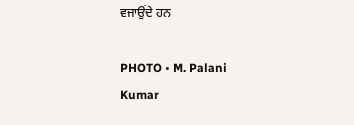ਵਜਾਉਂਦੇ ਹਨ

PHOTO • M. Palani Kumar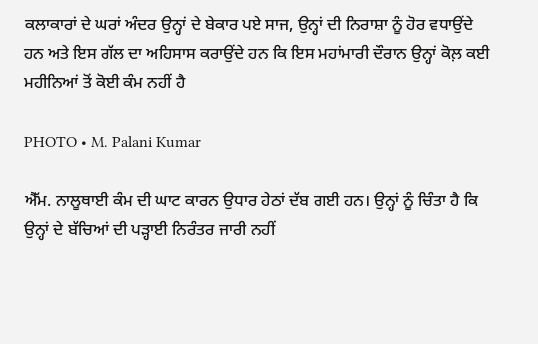ਕਲਾਕਾਰਾਂ ਦੇ ਘਰਾਂ ਅੰਦਰ ਉਨ੍ਹਾਂ ਦੇ ਬੇਕਾਰ ਪਏ ਸਾਜ, ਉਨ੍ਹਾਂ ਦੀ ਨਿਰਾਸ਼ਾ ਨੂੰ ਹੋਰ ਵਧਾਉਂਦੇ ਹਨ ਅਤੇ ਇਸ ਗੱਲ ਦਾ ਅਹਿਸਾਸ ਕਰਾਉਂਦੇ ਹਨ ਕਿ ਇਸ ਮਹਾਂਮਾਰੀ ਦੌਰਾਨ ਉਨ੍ਹਾਂ ਕੋਲ਼ ਕਈ ਮਹੀਨਿਆਂ ਤੋਂ ਕੋਈ ਕੰਮ ਨਹੀਂ ਹੈ

PHOTO • M. Palani Kumar

ਐੱਮ. ਨਾਲੂਥਾਈ ਕੰਮ ਦੀ ਘਾਟ ਕਾਰਨ ਉਧਾਰ ਹੇਠਾਂ ਦੱਬ ਗਈ ਹਨ। ਉਨ੍ਹਾਂ ਨੂੰ ਚਿੰਤਾ ਹੈ ਕਿ ਉਨ੍ਹਾਂ ਦੇ ਬੱਚਿਆਂ ਦੀ ਪੜ੍ਹਾਈ ਨਿਰੰਤਰ ਜਾਰੀ ਨਹੀਂ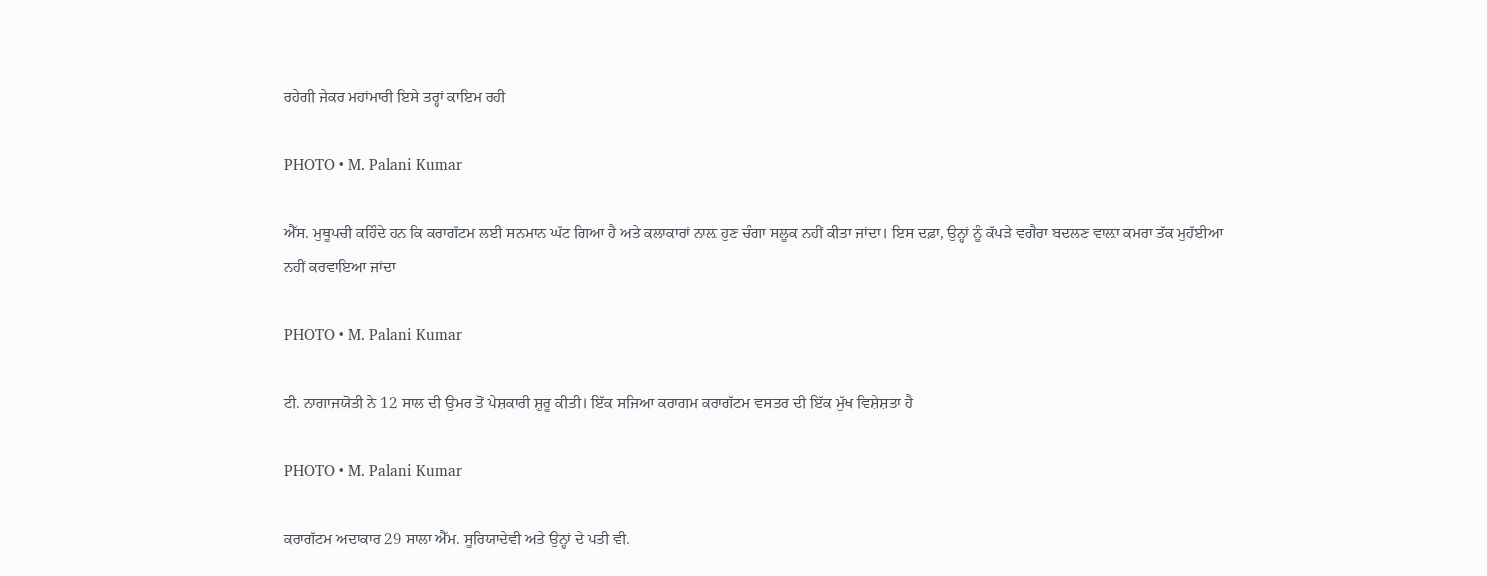ਰਹੇਗੀ ਜੇਕਰ ਮਹਾਂਮਾਰੀ ਇਸੇ ਤਰ੍ਹਾਂ ਕਾਇਮ ਰਹੀ

PHOTO • M. Palani Kumar

ਐੱਸ. ਮੁਥੂਪਚੀ ਕਹਿੰਦੇ ਹਨ ਕਿ ਕਰਾਗੱਟਮ ਲਈ ਸਨਮਾਨ ਘੱਟ ਗਿਆ ਹੈ ਅਤੇ ਕਲਾਕਾਰਾਂ ਨਾਲ਼ ਹੁਣ ਚੰਗਾ ਸਲੂਕ ਨਹੀਂ ਕੀਤਾ ਜਾਂਦਾ। ਇਸ ਦਫ਼ਾ, ਉਨ੍ਹਾਂ ਨੂੰ ਕੱਪੜੇ ਵਗੈਰਾ ਬਦਲਣ ਵਾਲ਼ਾ ਕਮਰਾ ਤੱਕ ਮੁਹੱਈਆ ਨਹੀਂ ਕਰਵਾਇਆ ਜਾਂਦਾ

PHOTO • M. Palani Kumar

ਟੀ. ਨਾਗਾਜਯੋਤੀ ਨੇ 12 ਸਾਲ ਦੀ ਉਮਰ ਤੋਂ ਪੇਸ਼ਕਾਰੀ ਸ਼ੁਰੂ ਕੀਤੀ। ਇੱਕ ਸਜਿਆ ਕਰਾਗਮ ਕਰਾਗੱਟਮ ਵਸਤਰ ਦੀ ਇੱਕ ਮੁੱਖ ਵਿਸ਼ੇਸ਼ਤਾ ਹੈ

PHOTO • M. Palani Kumar

ਕਰਾਗੱਟਮ ਅਦਾਕਾਰ 29 ਸਾਲਾ ਐੱਮ. ਸੂਰਿਯਾਦੇਵੀ ਅਤੇ ਉਨ੍ਹਾਂ ਦੇ ਪਤੀ ਵੀ.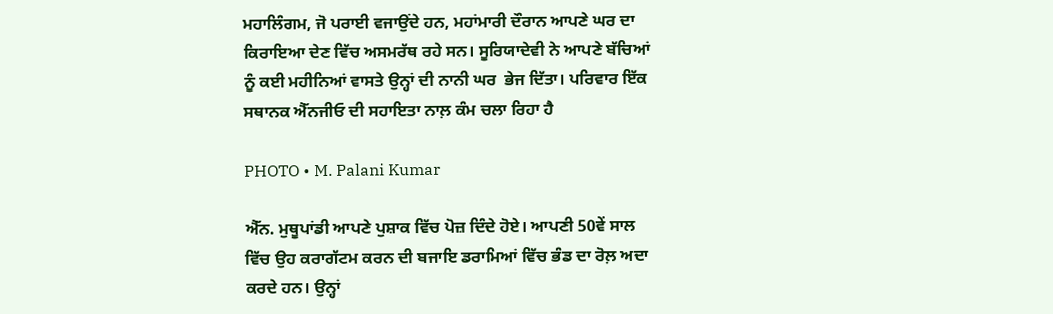ਮਹਾਲਿੰਗਮ, ਜੋ ਪਰਾਈ ਵਜਾਉਂਦੇ ਹਨ, ਮਹਾਂਮਾਰੀ ਦੌਰਾਨ ਆਪਣੇ ਘਰ ਦਾ ਕਿਰਾਇਆ ਦੇਣ ਵਿੱਚ ਅਸਮਰੱਥ ਰਹੇ ਸਨ। ਸੂਰਿਯਾਦੇਵੀ ਨੇ ਆਪਣੇ ਬੱਚਿਆਂ ਨੂੰ ਕਈ ਮਹੀਨਿਆਂ ਵਾਸਤੇ ਉਨ੍ਹਾਂ ਦੀ ਨਾਨੀ ਘਰ  ਭੇਜ ਦਿੱਤਾ। ਪਰਿਵਾਰ ਇੱਕ ਸਥਾਨਕ ਐੱਨਜੀਓ ਦੀ ਸਹਾਇਤਾ ਨਾਲ਼ ਕੰਮ ਚਲਾ ਰਿਹਾ ਹੈ

PHOTO • M. Palani Kumar

ਐੱਨ. ਮੁਥੂਪਾਂਡੀ ਆਪਣੇ ਪੁਸ਼ਾਕ ਵਿੱਚ ਪੋਜ਼ ਦਿੰਦੇ ਹੋਏ। ਆਪਣੀ 50ਵੇਂ ਸਾਲ ਵਿੱਚ ਉਹ ਕਰਾਗੱਟਮ ਕਰਨ ਦੀ ਬਜਾਇ ਡਰਾਮਿਆਂ ਵਿੱਚ ਭੰਡ ਦਾ ਰੋਲ਼ ਅਦਾ ਕਰਦੇ ਹਨ। ਉਨ੍ਹਾਂ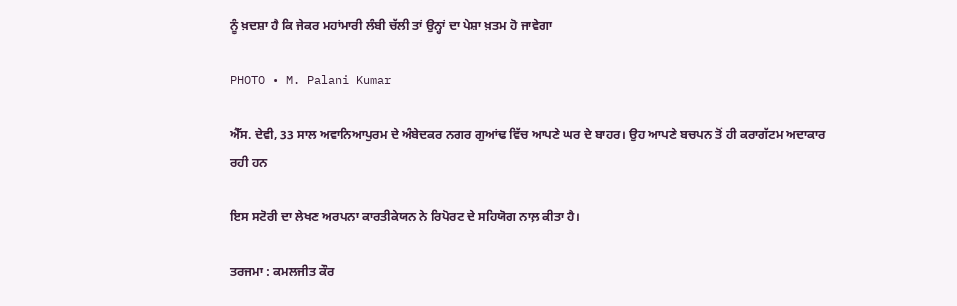ਨੂੰ ਖ਼ਦਸ਼ਾ ਹੈ ਕਿ ਜੇਕਰ ਮਹਾਂਮਾਰੀ ਲੰਬੀ ਚੱਲੀ ਤਾਂ ਉਨ੍ਹਾਂ ਦਾ ਪੇਸ਼ਾ ਖ਼ਤਮ ਹੋ ਜਾਵੇਗਾ

PHOTO • M. Palani Kumar

ਐੱਸ. ਦੇਵੀ, 33 ਸਾਲ ਅਵਾਨਿਆਪੁਰਮ ਦੇ ਅੰਬੇਦਕਰ ਨਗਰ ਗੁਆਂਢ ਵਿੱਚ ਆਪਣੇ ਘਰ ਦੇ ਬਾਹਰ। ਉਹ ਆਪਣੇ ਬਚਪਨ ਤੋਂ ਹੀ ਕਰਾਗੱਟਮ ਅਦਾਕਾਰ ਰਹੀ ਹਨ

ਇਸ ਸਟੋਰੀ ਦਾ ਲੇਖਣ ਅਰਪਨਾ ਕਾਰਤੀਕੇਯਨ ਨੇ ਰਿਪੋਰਟ ਦੇ ਸਹਿਯੋਗ ਨਾਲ਼ ਕੀਤਾ ਹੈ।

ਤਰਜਮਾ : ਕਮਲਜੀਤ ਕੌਰ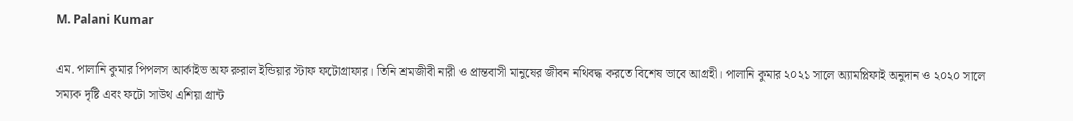M. Palani Kumar

এম. পালানি কুমার পিপলস আর্কাইভ অফ রুরাল ইন্ডিয়ার স্টাফ ফটোগ্রাফার। তিনি শ্রমজীবী নারী ও প্রান্তবাসী মানুষের জীবন নথিবদ্ধ করতে বিশেষ ভাবে আগ্রহী। পালানি কুমার ২০২১ সালে অ্যামপ্লিফাই অনুদান ও ২০২০ সালে সম্যক দৃষ্টি এবং ফটো সাউথ এশিয়া গ্রান্ট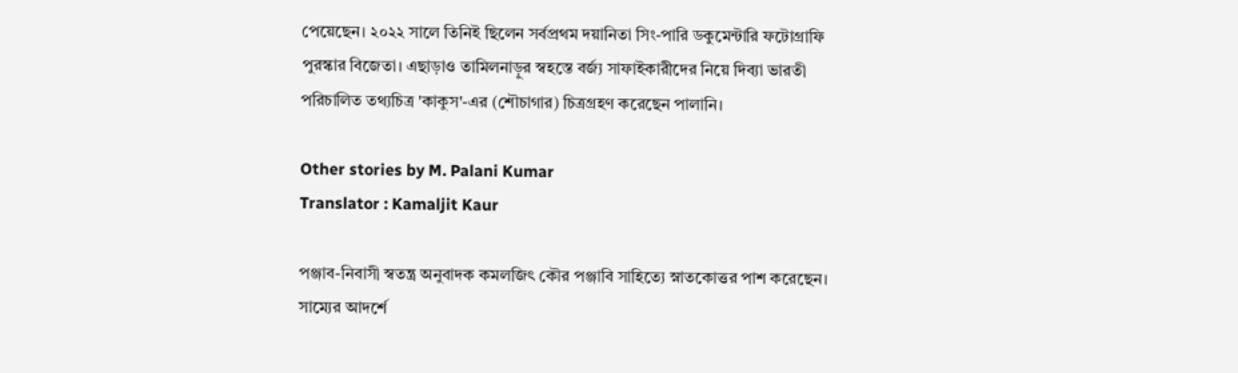পেয়েছেন। ২০২২ সালে তিনিই ছিলেন সর্বপ্রথম দয়ানিতা সিং-পারি ডকুমেন্টারি ফটোগ্রাফি পুরস্কার বিজেতা। এছাড়াও তামিলনাড়ুর স্বহস্তে বর্জ্য সাফাইকারীদের নিয়ে দিব্যা ভারতী পরিচালিত তথ্যচিত্র 'কাকুস'-এর (শৌচাগার) চিত্রগ্রহণ করেছেন পালানি।

Other stories by M. Palani Kumar
Translator : Kamaljit Kaur

পঞ্জাব-নিবাসী স্বতন্ত্র অনুবাদক কমলজিৎ কৌর পঞ্জাবি সাহিত্যে স্নাতকোত্তর পাশ করেছেন। সাম্যের আদর্শে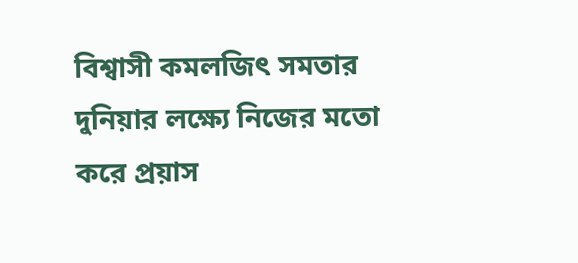বিশ্বাসী কমলজিৎ সমতার দুনিয়ার লক্ষ্যে নিজের মতো করে প্রয়াস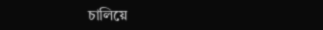চালিয়ে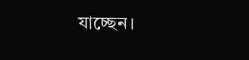যাচ্ছেন।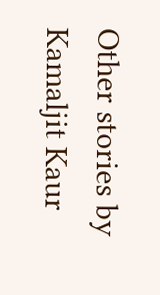Other stories by Kamaljit Kaur